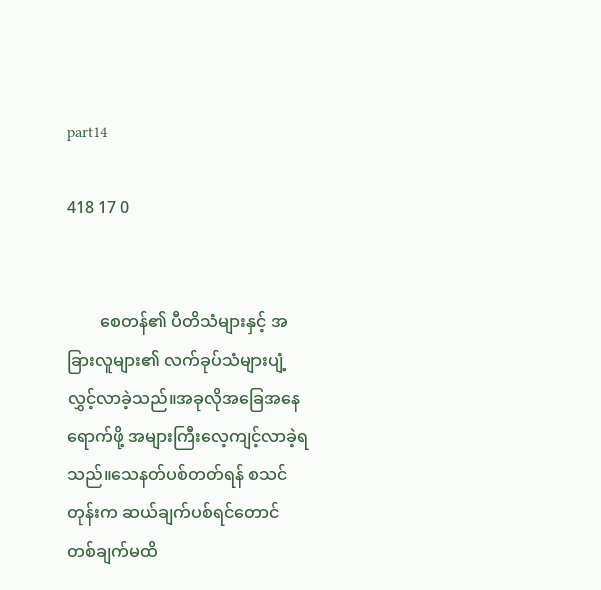part14

418 17 0


        စေတန်၏ ပီတိသံများနှင့် အခြားလူများ၏ လက်ခုပ်သံများပျံ့လွှင့်လာခဲ့သည်။အခုလိုအခြေအနေရောက်ဖို့ အများကြီးလေ့ကျင့်လာခဲ့ရသည်။သေနတ်ပစ်တတ်ရန် စသင်တုန်းက ဆယ်ချက်ပစ်ရင်တောင် တစ်ချက်မထိ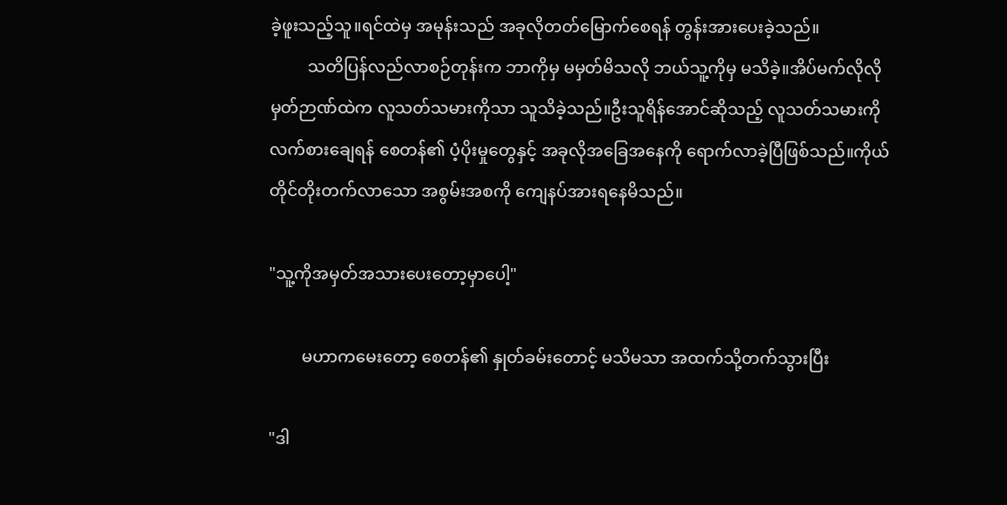ခဲ့ဖူးသည့်သူ။ရင်ထဲမှ အမုန်းသည် အခုလိုတတ်မြောက်စေရန် တွန်းအားပေးခဲ့သည်။
         သတိပြန်လည်လာစဉ်တုန်းက ဘာကိုမှ မမှတ်မိသလို ဘယ်သူ့ကိုမှ မသိခဲ့။အိပ်မက်လိုလို မှတ်ဉာဏ်ထဲက လူသတ်သမားကိုသာ သူသိခဲ့သည်။ဦးသူရိန်အောင်ဆိုသည့် လူသတ်သမားကို လက်စားချေရန် စေတန်၏ ပံ့ပိုးမှုတွေနှင့် အခုလိုအခြေအနေကို ရောက်လာခဲ့ပြီဖြစ်သည်။ကိုယ်တိုင်တိုးတက်လာသော အစွမ်းအစကို ကျေနပ်အားရနေမိသည်။

"သူ့ကိုအမှတ်အသားပေးတော့မှာပေါ့"

        မဟာကမေးတော့ စေတန်၏ နှုတ်ခမ်းတောင့် မသိမသာ အထက်သို့တက်သွားပြီး

"ဒါ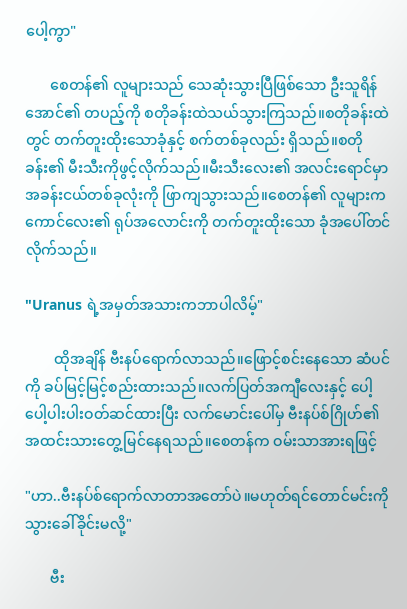ပေါ့ကွာ"

       စေတန်၏ လူများသည် သေဆုံးသွားပြီဖြစ်သော ဦးသူရိန်အောင်၏ တပည့်ကို စတိုခန်းထဲသယ်သွားကြသည်။စတိုခန်းထဲတွင် တက်တူးထိုးသောခုံနှင့် စက်တစ်ခုလည်း ရှိသည်။စတိုခန်း၏ မီးသီးကိုဖွင့်လိုက်သည်။မီးသီးလေး၏ အလင်းရောင်မှာ အခန်းငယ်တစ်ခုလုံးကို ဖြာကျသွားသည်။စေတန်၏ လူများက ကောင်လေး၏ ရုပ်အလောင်းကို တက်တူးထိုးသော ခုံအပေါ်တင်လိုက်သည်။

"Uranus ရဲ့အမှတ်အသားကဘာပါလိမ့်"

        ထိုအချိန် ဗီးနပ်ရောက်လာသည်။ဖြောင့်စင်းနေသော ဆံပင်ကို ခပ်မြင့်မြင့်စည်းထားသည်။လက်ပြတ်အကျီလေးနှင့် ပေါ့ပေါ့ပါးပါးဝတ်ဆင်ထားပြီး လက်မောင်းပေါ်မှ ဗီးနပ်စ်ဂြိုဟ်၏ အထင်းသားတွေ့မြင်နေရသည်။စေတန်က ဝမ်းသာအားရဖြင့်

"ဟာ..ဗီးနပ်စ်ရောက်လာတာအတော်ပဲ။မဟုတ်ရင်တောင်မင်းကိုသွားခေါ်ခိုင်းမလို့"

       ဗီး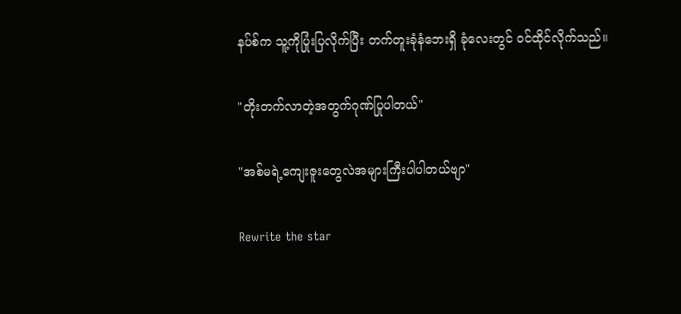နပ်စ်က သူ့ကိုပြုံးပြလိုက်ပြီး တက်တူးခုံနံဘေးရှိ ခုံလေးတွင် ဝင်ထိုင်လိုက်သည်။

"တိုးတက်လာတဲ့အတွက်ဂုဏ်ပြုပါတယ်"

"အစ်မရဲ့ကျေးဇူးတွေလဲအများကြီးပါပါတယ်ဗျာ"

Rewrite the star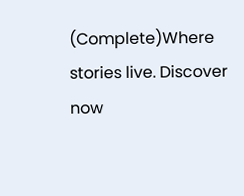(Complete)Where stories live. Discover now